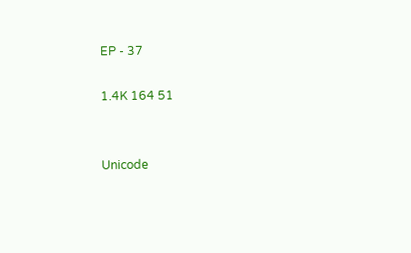EP - 37

1.4K 164 51


Unicode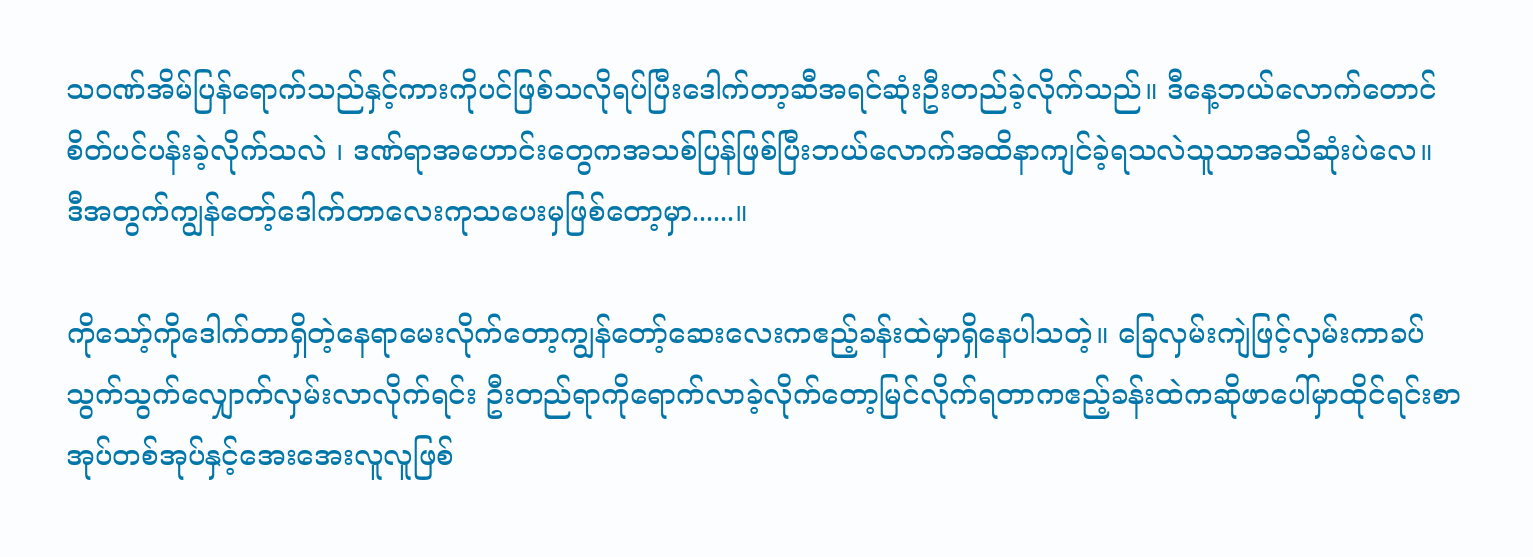သဝဏ်အိမ်ပြန်ရောက်သည်နှင့်ကားကိုပင်ဖြစ်သလိုရပ်ပြီးဒေါက်တာ့ဆီအရင်ဆုံးဦးတည်ခဲ့လိုက်သည်။ ဒီနေ့ဘယ်လောက်တောင်စိတ်ပင်ပန်းခဲ့လိုက်သလဲ ၊ ဒဏ်ရာအဟောင်းတွေကအသစ်ပြန်ဖြစ်ပြီးဘယ်လောက်အထိနာကျင်ခဲ့ရသလဲသူသာအသိဆုံးပဲလေ။
ဒီအတွက်ကျွန်တော့်ဒေါက်တာလေးကုသပေးမှဖြစ်တော့မှာ......။

ကိုသော့်ကိုဒေါက်တာရှိတဲ့နေရာမေးလိုက်တော့ကျွန်တော့်ဆေးလေးကဧည့်ခန်းထဲမှာရှိနေပါသတဲ့။ ခြေလှမ်းကျဲဖြင့်လှမ်းကာခပ်သွက်သွက်လျှောက်လှမ်းလာလိုက်ရင်း ဦးတည်ရာကိုရောက်လာခဲ့လိုက်တော့မြင်လိုက်ရတာကဧည့်ခန်းထဲကဆိုဖာပေါ်မှာထိုင်ရင်းစာအုပ်တစ်အုပ်နှင့်အေးအေးလူလူဖြစ်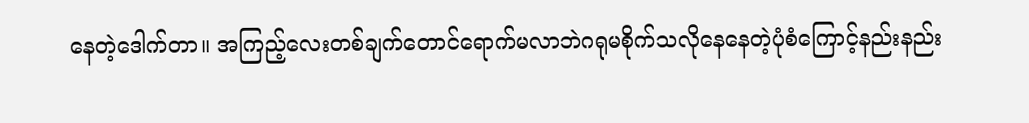နေတဲ့ဒေါက်တာ။ အကြည့်လေးတစ်ချက်တောင်ရောက်မလာဘဲဂရုမစိုက်သလိုနေနေတဲ့ပုံစံကြောင့်နည်းနည်း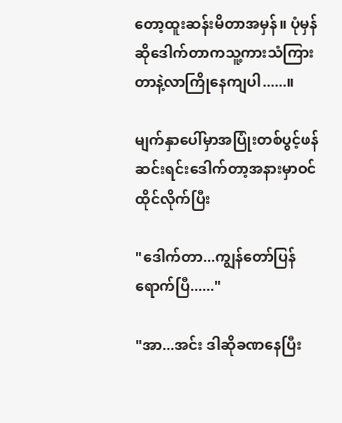တော့ထူးဆန်းမိတာအမှန်။ ပုံမှန်ဆိုဒေါက်တာကသူ့ကားသံကြားတာနဲ့လာကြိုနေကျပါ......။

မျက်နှာပေါ်မှာအပြုံးတစ်ပွင့်ဖန်ဆင်းရင်းဒေါက်တာ့အနားမှာဝင်ထိုင်လိုက်ပြီး

"ဒေါက်တာ...ကျွန်တော်ပြန်ရောက်ပြီ......"

"အာ...အင်း ဒါဆိုခဏနေပြီး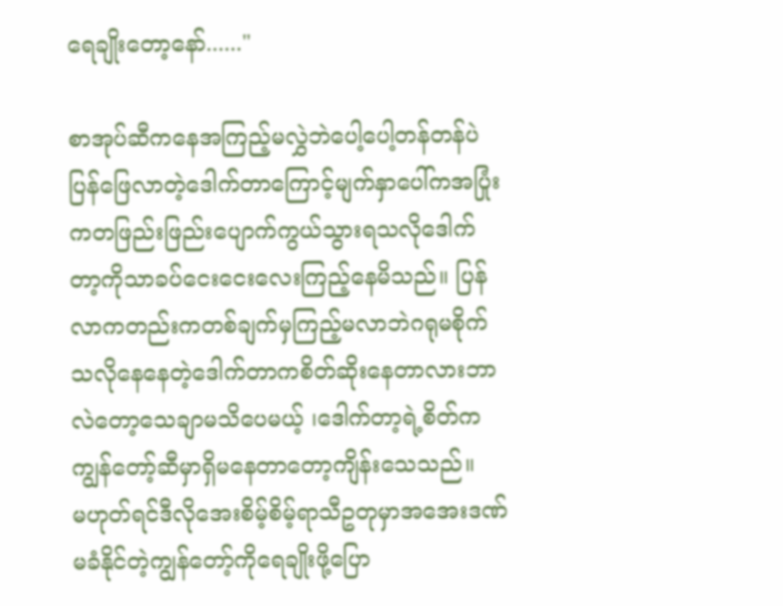ရေချိုးတော့နော်......"

စာအုပ်ဆီကနေအကြည့်မလွှဲဘဲပေါ့ပေါ့တန်တန်ပဲပြန်ဖြေလာတဲ့ဒေါက်တာကြောင့်မျက်နှာပေါ်ကအပြုံးကတဖြည်းဖြည်းပျောက်ကွယ်သွားရသလိုဒေါက်တာ့ကိုသာခပ်ငေးငေးလေးကြည့်နေမိသည်။ ပြန်လာကတည်းကတစ်ချက်မှကြည့်မလာဘဲဂရုမစိုက်သလိုနေနေတဲ့ဒေါက်တာကစိတ်ဆိုးနေတာလားဘာလဲတော့သေချာမသိပေမယ့် ၊ဒေါက်တာ့ရဲ့စိတ်ကကျွန်တော့်ဆီမှာရှိမနေတာတော့ကျိန်းသေသည်။
မဟုတ်ရင်ဒီလိုအေးစိမ့်စိမ့်ရာသီဥတုမှာအအေးဒဏ်မခံနိုင်တဲ့ကျွန်တော့်ကိုရေချိုးဖို့ပြော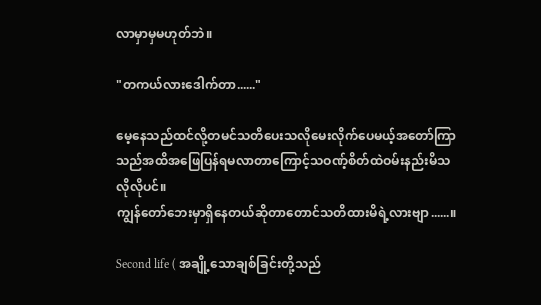လာမှာမှမဟုတ်ဘဲ။

"တကယ်လားဒေါက်တာ......"

မေ့နေသည်ထင်လို့တမင်သတိပေးသလိုမေးလိုက်ပေမယ့်အတော်ကြာသည်အထိအဖြေပြန်ရမလာတာကြောင့်သဝဏ့်စိတ်ထဲဝမ်းနည်းမိသလိုလိုပင်။
ကျွန်တော်ဘေးမှာရှိနေတယ်ဆိုတာတောင်သတိထားမိရဲ့လားဗျာ......။

Second life ( အချို့သောချစ်ခြင်းတို့သည်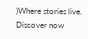)Where stories live. Discover now